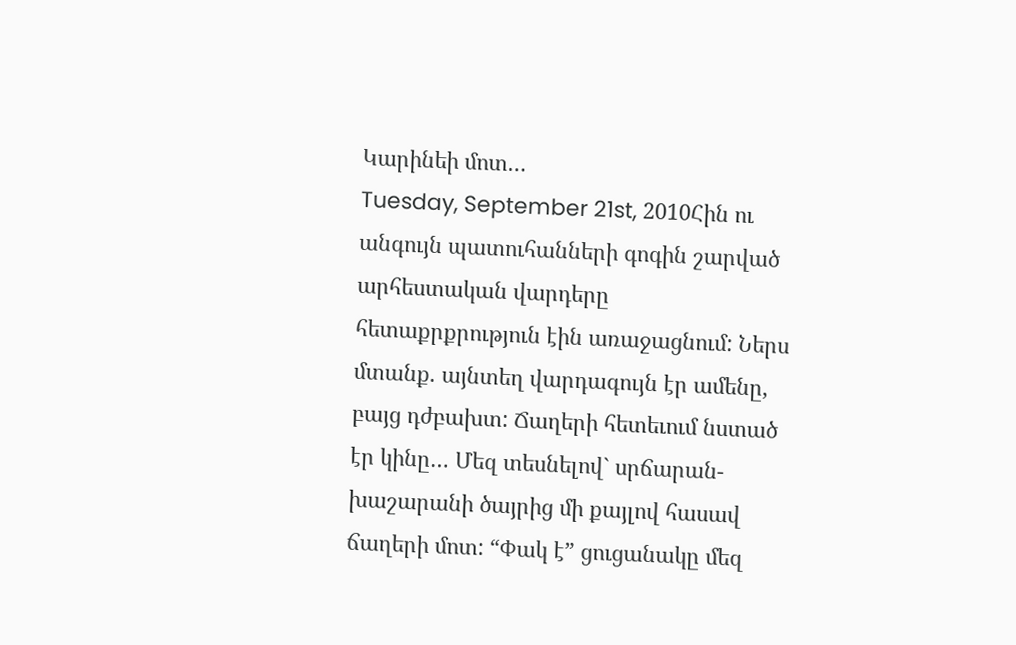Կարինեի մոտ…
Tuesday, September 21st, 2010Հին ու անգույն պատուհանների գոգին շարված արհեստական վարդերը հետաքրքրություն էին առաջացնում: Ներս մտանք. այնտեղ վարդագույն էր ամենը, բայց դժբախտ: Ճաղերի հետեւում նստած էր կինը… Մեզ տեսնելով` սրճարան-խաշարանի ծայրից մի քայլով հասավ ճաղերի մոտ: “Փակ է” ցուցանակը մեզ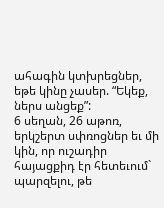ահագին կտխրեցներ, եթե կինը չասեր. “Եկեք, ներս անցեք”:
6 սեղան, 26 աթոռ, երկշերտ սփռոցներ եւ մի կին, որ ուշադիր հայացքիդ էր հետեւում` պարզելու, թե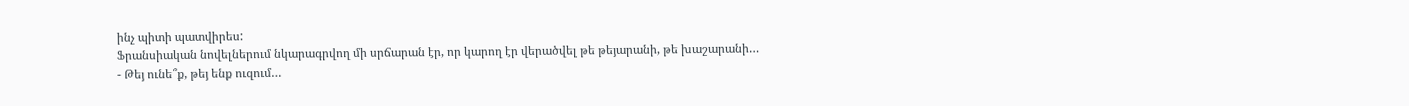ինչ պիտի պատվիրես:
Ֆրանսիական նովելներում նկարագրվող մի սրճարան էր, որ կարող էր վերածվել թե թեյարանի, թե խաշարանի…
- Թեյ ունե՞ք, թեյ ենք ուզում…